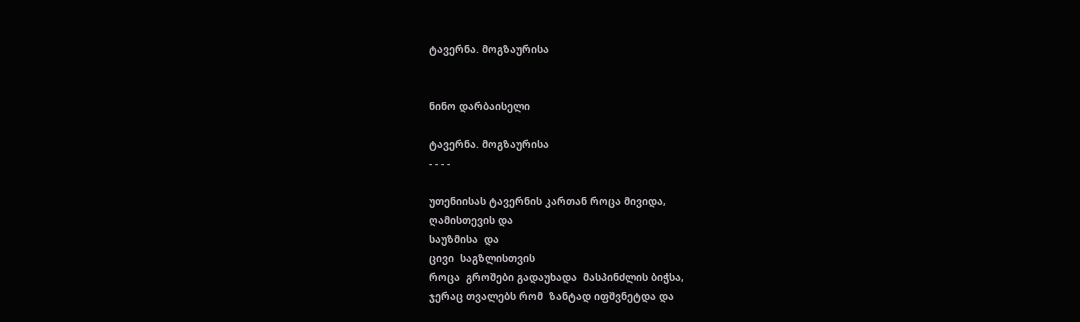ტავერნა. მოგზაურისა


ნინო დარბაისელი

ტავერნა. მოგზაურისა
- - - -

უთენიისას ტავერნის კართან როცა მივიდა,
ღამისთევის და
საუზმისა  და
ცივი  საგზლისთვის
როცა  გროშები გადაუხადა  მასპინძლის ბიჭსა,
ჯერაც თვალებს რომ  ზანტად იფშვნეტდა და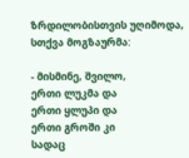ზრდილობისთვის უღიმოდა,
სთქვა მოგზაურმა:

- მისმინე, შვილო,
ერთი ლუკმა და
ერთი ყლუპი და
ერთი გროში კი
სადაც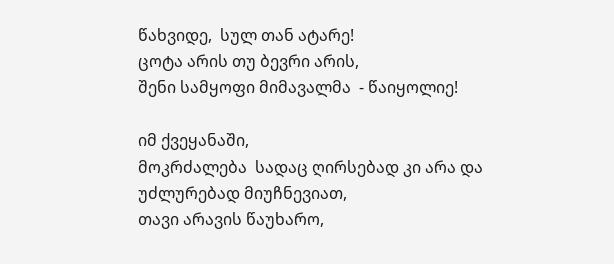წახვიდე,  სულ თან ატარე!
ცოტა არის თუ ბევრი არის,
შენი სამყოფი მიმავალმა  - წაიყოლიე!

იმ ქვეყანაში,
მოკრძალება  სადაც ღირსებად კი არა და უძლურებად მიუჩნევიათ,
თავი არავის წაუხარო,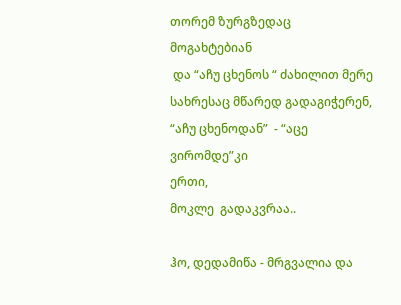თორემ ზურგზედაც  მოგახტებიან
 და “აჩუ ცხენოს “ ძახილით მერე სახრესაც მწარედ გადაგიჭერენ,
“აჩუ ცხენოდან”  - “აცე ვირომდე”კი
ერთი,
მოკლე  გადაკვრაა..

ჰო, დედამიწა - მრგვალია და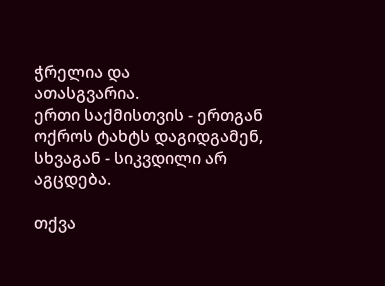ჭრელია და
ათასგვარია.
ერთი საქმისთვის - ერთგან
ოქროს ტახტს დაგიდგამენ,
სხვაგან - სიკვდილი არ აგცდება.

თქვა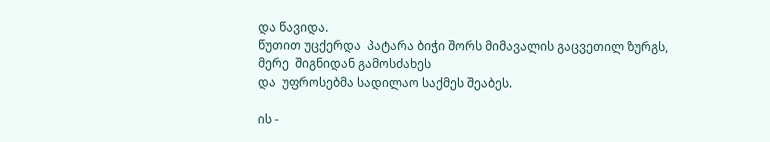და წავიდა.
წუთით უცქერდა  პატარა ბიჭი შორს მიმავალის გაცვეთილ ზურგს,
მერე  შიგნიდან გამოსძახეს
და  უფროსებმა სადილაო საქმეს შეაბეს.

ის -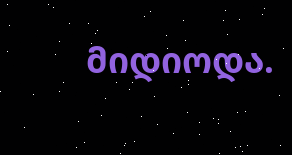მიდიოდა.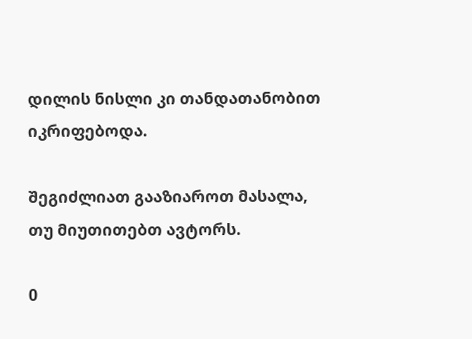დილის ნისლი კი თანდათანობით იკრიფებოდა.

შეგიძლიათ გააზიაროთ მასალა, თუ მიუთითებთ ავტორს.

0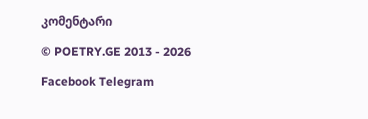კომენტარი

© POETRY.GE 2013 - 2026

Facebook Telegram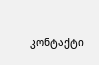კონტაქტი